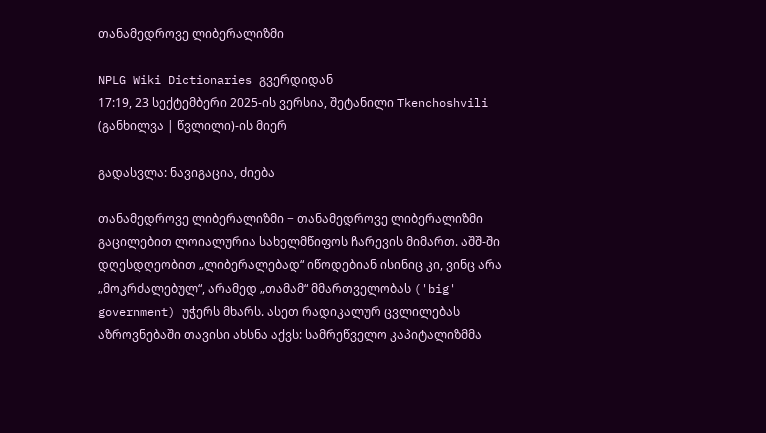თანამედროვე ლიბერალიზმი

NPLG Wiki Dictionaries გვერდიდან
17:19, 23 სექტემბერი 2025-ის ვერსია, შეტანილი Tkenchoshvili (განხილვა | წვლილი)-ის მიერ

გადასვლა: ნავიგაცია, ძიება

თანამედროვე ლიბერალიზმი − თანამედროვე ლიბერალიზმი გაცილებით ლოიალურია სახელმწიფოს ჩარევის მიმართ. აშშ-ში დღესდღეობით „ლიბერალებად“ იწოდებიან ისინიც კი, ვინც არა „მოკრძალებულ“, არამედ „თამამ“ მმართველობას ('big' government) უჭერს მხარს. ასეთ რადიკალურ ცვლილებას აზროვნებაში თავისი ახსნა აქვს: სამრეწველო კაპიტალიზმმა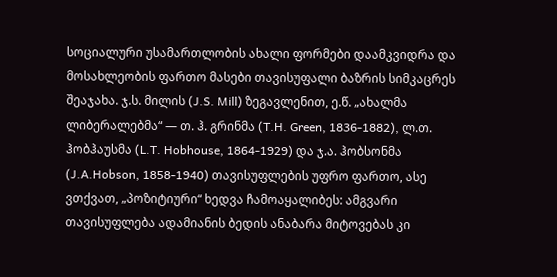სოციალური უსამართლობის ახალი ფორმები დაამკვიდრა და მოსახლეობის ფართო მასები თავისუფალი ბაზრის სიმკაცრეს შეაჯახა. ჯ.ს. მილის (J.S. Mill) ზეგავლენით, ე.წ. „ახალმა ლიბერალებმა“ — თ. ჰ. გრინმა (T.H. Green, 1836-1882), ლ.თ. ჰობჰაუსმა (L.T. Hobhouse, 1864-1929) და ჯ.ა. ჰობსონმა (J.A.Hobson, 1858-1940) თავისუფლების უფრო ფართო, ასე ვთქვათ, „პოზიტიური“ ხედვა ჩამოაყალიბეს: ამგვარი თავისუფლება ადამიანის ბედის ანაბარა მიტოვებას კი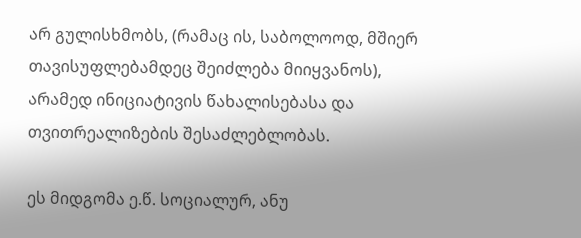არ გულისხმობს, (რამაც ის, საბოლოოდ, მშიერ თავისუფლებამდეც შეიძლება მიიყვანოს), არამედ ინიციატივის წახალისებასა და თვითრეალიზების შესაძლებლობას.

ეს მიდგომა ე.წ. სოციალურ, ანუ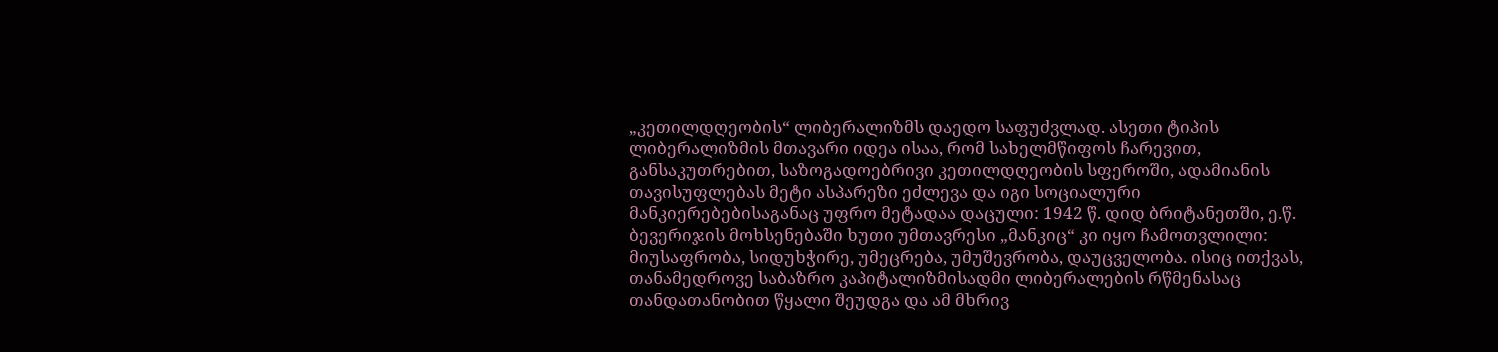„კეთილდღეობის“ ლიბერალიზმს დაედო საფუძვლად. ასეთი ტიპის ლიბერალიზმის მთავარი იდეა ისაა, რომ სახელმწიფოს ჩარევით, განსაკუთრებით, საზოგადოებრივი კეთილდღეობის სფეროში, ადამიანის თავისუფლებას მეტი ასპარეზი ეძლევა და იგი სოციალური მანკიერებებისაგანაც უფრო მეტადაა დაცული: 1942 წ. დიდ ბრიტანეთში, ე.წ. ბევერიჯის მოხსენებაში ხუთი უმთავრესი „მანკიც“ კი იყო ჩამოთვლილი: მიუსაფრობა, სიდუხჭირე, უმეცრება, უმუშევრობა, დაუცველობა. ისიც ითქვას, თანამედროვე საბაზრო კაპიტალიზმისადმი ლიბერალების რწმენასაც თანდათანობით წყალი შეუდგა და ამ მხრივ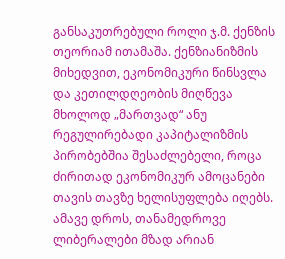განსაკუთრებული როლი ჯ.მ. ქენზის თეორიამ ითამაშა. ქენზიანიზმის მიხედვით, ეკონომიკური წინსვლა და კეთილდღეობის მიღწევა მხოლოდ „მართვად“ ანუ რეგულირებადი კაპიტალიზმის პირობებშია შესაძლებელი, როცა ძირითად ეკონომიკურ ამოცანები თავის თავზე ხელისუფლება იღებს. ამავე დროს, თანამედროვე ლიბერალები მზად არიან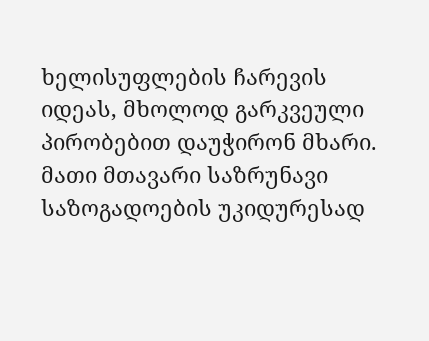ხელისუფლების ჩარევის იდეას, მხოლოდ გარკვეული პირობებით დაუჭირონ მხარი. მათი მთავარი საზრუნავი საზოგადოების უკიდურესად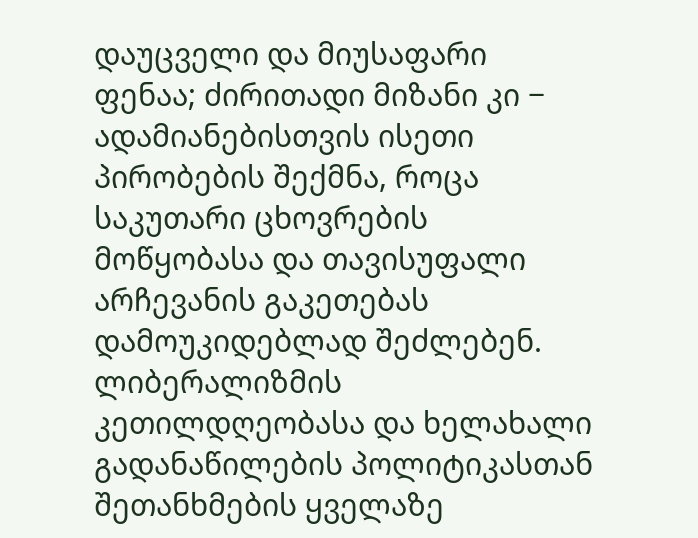დაუცველი და მიუსაფარი ფენაა; ძირითადი მიზანი კი − ადამიანებისთვის ისეთი პირობების შექმნა, როცა საკუთარი ცხოვრების მოწყობასა და თავისუფალი არჩევანის გაკეთებას დამოუკიდებლად შეძლებენ. ლიბერალიზმის კეთილდღეობასა და ხელახალი გადანაწილების პოლიტიკასთან შეთანხმების ყველაზე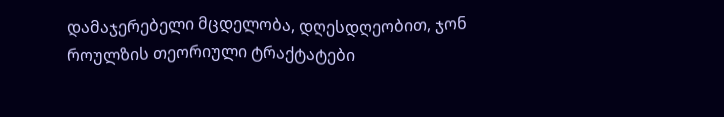დამაჯერებელი მცდელობა, დღესდღეობით, ჯონ როულზის თეორიული ტრაქტატები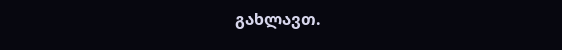გახლავთ.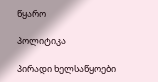წყარო

პოლიტიკა

პირადი ხელსაწყოები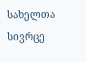სახელთა სივრცე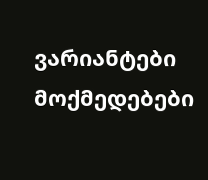ვარიანტები
მოქმედებები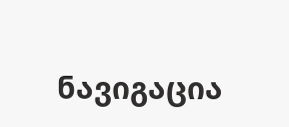ნავიგაცია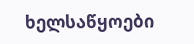ხელსაწყოები